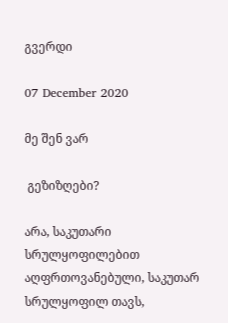გვერდი

07 December 2020

მე შენ ვარ

 გეზიზღები?

არა, საკუთარი სრულყოფილებით აღფრთოვანებული, საკუთარ სრულყოფილ თავს,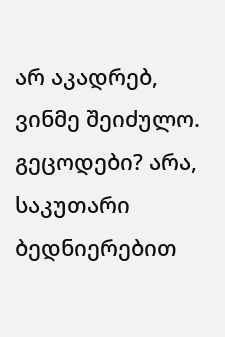არ აკადრებ, ვინმე შეიძულო. გეცოდები? არა, საკუთარი ბედნიერებით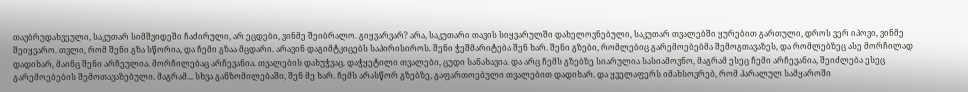თავბრუდახვეული, საკუთარ სიმშვიდეში ჩაძირული, არ ეცდები, ვინმე შეიბრალო. გიყვარვარ? არა, საკუთარი თავის სიყვარულში დახელოვნებული, საკუთარ თვალებში ყურებით გართული, დროს ვერ იპოვი, ვინმე შეიყვარო. თვლი, რომ შენი გზა სწორია, და ჩემი გზაა მცდარი. არავინ დაგიმტკიცებს საპირისიროს. შენი ჭეშმარიტება შენ ხარ. შენი გზები, რომლებიც გარემოებებმა შემოგთავაზეს, და რომლებზეც ასე მორჩილად დადიხარ, მაინც შენი არჩეულია. მორჩილებაც არჩევანია. თვალების დახუჭვაც. დაჭყეტილი თვალები, ცუდი სანახავია. და არც ჩემს გზებზე სიარულია სასიამოვნო, მაგრამ ესეც ჩემი არჩევანია, შეიძლება ესეც გარემოებების შემოთავაზებული. მაგრამ... სხვა განზომილებაში, შენ მე ხარ. ჩემს არასწორ გზებზე, გაფართოებული თვალებით დადიხარ. და ყველაფერს იმახსოვრებ, რომ პარალულ სამყაროში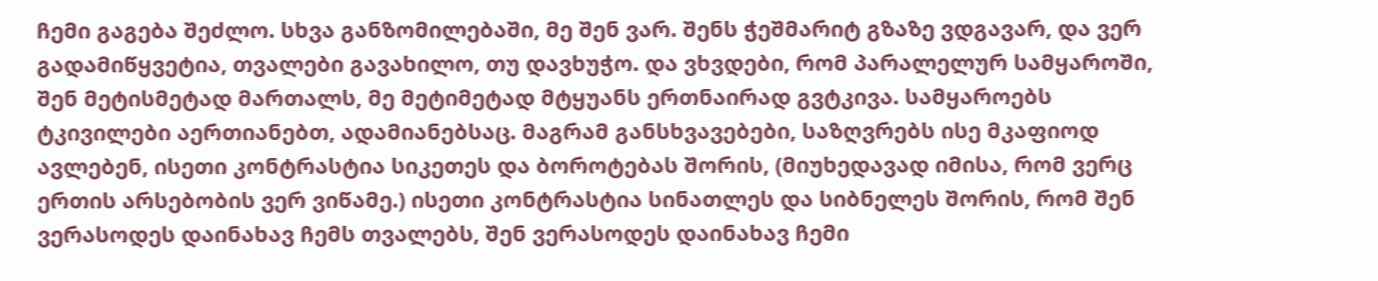ჩემი გაგება შეძლო. სხვა განზომილებაში, მე შენ ვარ. შენს ჭეშმარიტ გზაზე ვდგავარ, და ვერ გადამიწყვეტია, თვალები გავახილო, თუ დავხუჭო. და ვხვდები, რომ პარალელურ სამყაროში, შენ მეტისმეტად მართალს, მე მეტიმეტად მტყუანს ერთნაირად გვტკივა. სამყაროებს ტკივილები აერთიანებთ, ადამიანებსაც. მაგრამ განსხვავებები, საზღვრებს ისე მკაფიოდ ავლებენ, ისეთი კონტრასტია სიკეთეს და ბოროტებას შორის, (მიუხედავად იმისა, რომ ვერც ერთის არსებობის ვერ ვიწამე.) ისეთი კონტრასტია სინათლეს და სიბნელეს შორის, რომ შენ ვერასოდეს დაინახავ ჩემს თვალებს, შენ ვერასოდეს დაინახავ ჩემი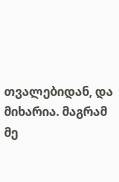თვალებიდან, და მიხარია. მაგრამ მე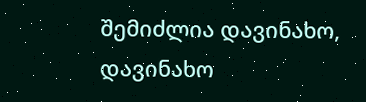შემიძლია დავინახო, დავინახო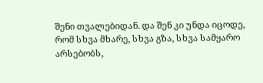შენი თვალებიდან. და შენ კი უნდა იცოდე, რომ სხვა მხარე, სხვა გზა, სხვა სამყარო არსებობს,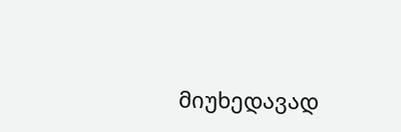მიუხედავად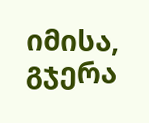იმისა, გჯერა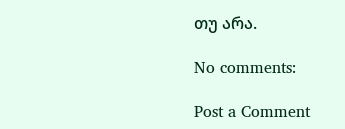თუ არა.

No comments:

Post a Comment